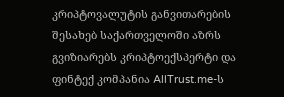კრიპტოვალუტის განვითარების შესახებ საქართველოში აზრს გვიზიარებს კრიპტოექსპერტი და ფინტექ კომპანია AllTrust.me-ს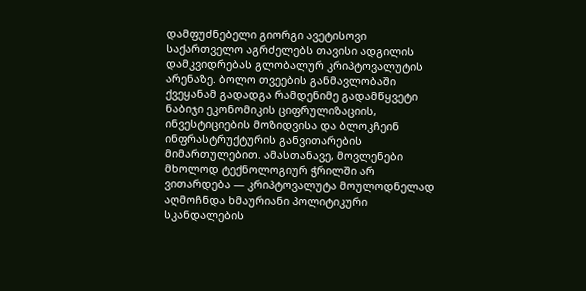დამფუძნებელი გიორგი ავეტისოვი
საქართველო აგრძელებს თავისი ადგილის დამკვიდრებას გლობალურ კრიპტოვალუტის არენაზე. ბოლო თვეების განმავლობაში ქვეყანამ გადადგა რამდენიმე გადამწყვეტი ნაბიჯი ეკონომიკის ციფრულიზაციის, ინვესტიციების მოზიდვისა და ბლოკჩეინ ინფრასტრუქტურის განვითარების მიმართულებით. ამასთანავე, მოვლენები მხოლოდ ტექნოლოგიურ ჭრილში არ ვითარდება — კრიპტოვალუტა მოულოდნელად აღმოჩნდა ხმაურიანი პოლიტიკური სკანდალების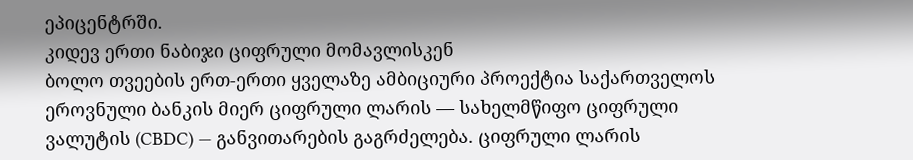ეპიცენტრში.
კიდევ ერთი ნაბიჯი ციფრული მომავლისკენ
ბოლო თვეების ერთ-ერთი ყველაზე ამბიციური პროექტია საქართველოს ეროვნული ბანკის მიერ ციფრული ლარის — სახელმწიფო ციფრული ვალუტის (CBDC) — განვითარების გაგრძელება. ციფრული ლარის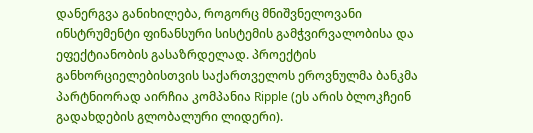დანერგვა განიხილება, როგორც მნიშვნელოვანი ინსტრუმენტი ფინანსური სისტემის გამჭვირვალობისა და ეფექტიანობის გასაზრდელად. პროექტის განხორციელებისთვის საქართველოს ეროვნულმა ბანკმა პარტნიორად აირჩია კომპანია Ripple (ეს არის ბლოკჩეინ გადახდების გლობალური ლიდერი).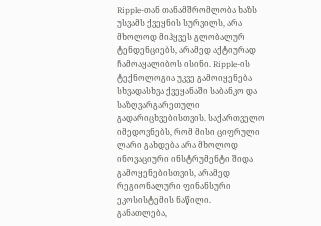Ripple-თან თანამშრომლობა ხაზს უსვამს ქვეყნის სურვილს, არა მხოლოდ მიჰყვეს გლობალურ ტენდენციებს, არამედ აქტიურად ჩამოაყალიბოს ისინი. Ripple-ის ტექნოლოგია უკვე გამოიყენება სხვადასხვა ქვეყანაში საბანკო და საზღვარგარეთული გადარიცხვებისთვის. საქართველო იმედოვნებს, რომ მისი ციფრული ლარი გახდება არა მხოლოდ ინოვაციური ინსტრუმენტი შიდა გამოყენებისთვის, არამედ რეგიონალური ფინანსური ეკოსისტემის ნაწილი.
განათლება,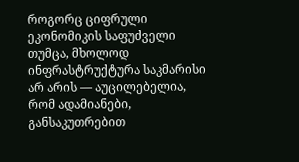როგორც ციფრული ეკონომიკის საფუძველი
თუმცა, მხოლოდ ინფრასტრუქტურა საკმარისი არ არის — აუცილებელია, რომ ადამიანები, განსაკუთრებით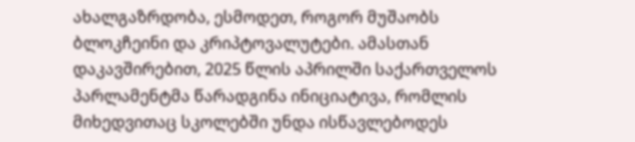ახალგაზრდობა, ესმოდეთ, როგორ მუშაობს ბლოკჩეინი და კრიპტოვალუტები. ამასთან დაკავშირებით, 2025 წლის აპრილში საქართველოს პარლამენტმა წარადგინა ინიციატივა, რომლის მიხედვითაც სკოლებში უნდა ისწავლებოდეს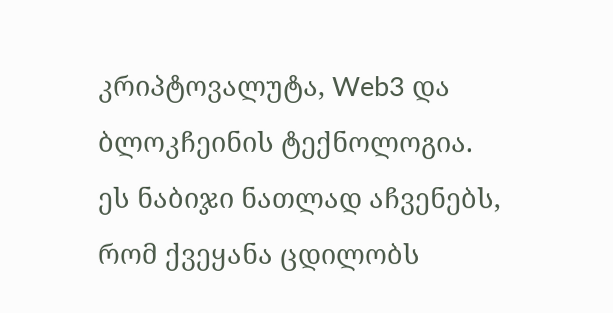კრიპტოვალუტა, Web3 და ბლოკჩეინის ტექნოლოგია.
ეს ნაბიჯი ნათლად აჩვენებს, რომ ქვეყანა ცდილობს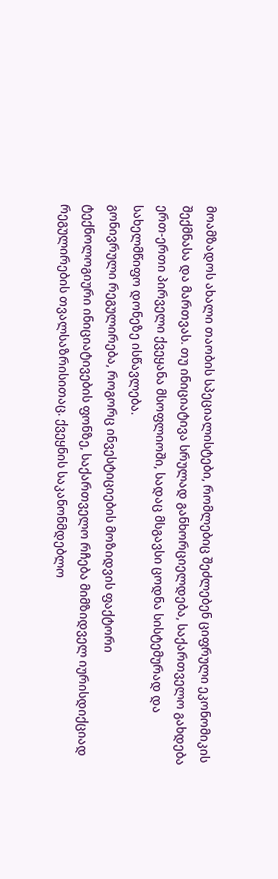მოამზადოს ახალი თაობის სპეციალისტები, რომლებიც შეძლებენ ციფრული ეკონომიკის შექმნასა და მართვას. თუ ინიციატივა სრულად განხორციელდება, საქართველო გახდება ერთ-ერთი პირველი ქვეყანა მსოფლიოში, სადაც მსგავსი ცოდნა სისტემურად და სახელმწიფო დონეზე ისწავლება.
გონივრული რეგულირება, როგორც ინვესტიციების მოზიდვის ფაქტორი
ტექნოლოგიური ინიციატივების ფონზე, საქართველო რჩება მიმზიდველ იურისდიქციად რეგულირების თვალსაზრისითაც. ქვეყნის საკანონმდებლო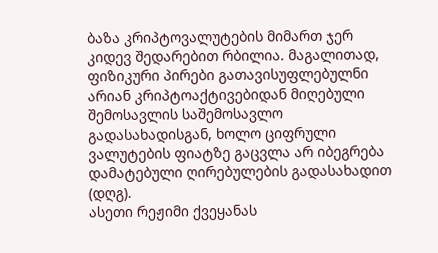ბაზა კრიპტოვალუტების მიმართ ჯერ კიდევ შედარებით რბილია. მაგალითად, ფიზიკური პირები გათავისუფლებულნი არიან კრიპტოაქტივებიდან მიღებული შემოსავლის საშემოსავლო გადასახადისგან, ხოლო ციფრული ვალუტების ფიატზე გაცვლა არ იბეგრება დამატებული ღირებულების გადასახადით (დღგ).
ასეთი რეჟიმი ქვეყანას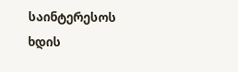საინტერესოს ხდის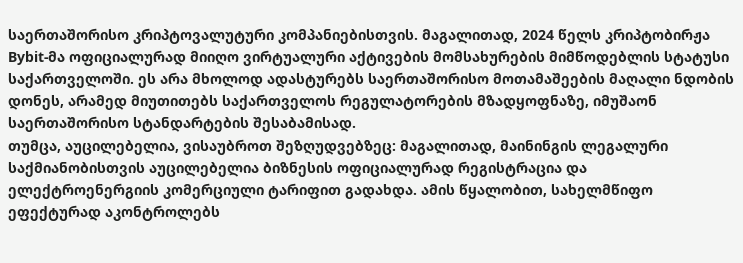საერთაშორისო კრიპტოვალუტური კომპანიებისთვის. მაგალითად, 2024 წელს კრიპტობირჟა Bybit-მა ოფიციალურად მიიღო ვირტუალური აქტივების მომსახურების მიმწოდებლის სტატუსი საქართველოში. ეს არა მხოლოდ ადასტურებს საერთაშორისო მოთამაშეების მაღალი ნდობის დონეს, არამედ მიუთითებს საქართველოს რეგულატორების მზადყოფნაზე, იმუშაონ საერთაშორისო სტანდარტების შესაბამისად.
თუმცა, აუცილებელია, ვისაუბროთ შეზღუდვებზეც: მაგალითად, მაინინგის ლეგალური საქმიანობისთვის აუცილებელია ბიზნესის ოფიციალურად რეგისტრაცია და ელექტროენერგიის კომერციული ტარიფით გადახდა. ამის წყალობით, სახელმწიფო ეფექტურად აკონტროლებს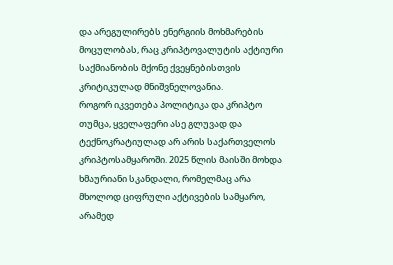და არეგულირებს ენერგიის მოხმარების მოცულობას, რაც კრიპტოვალუტის აქტიური საქმიანობის მქონე ქვეყნებისთვის კრიტიკულად მნიშვნელოვანია.
როგორ იკვეთება პოლიტიკა და კრიპტო
თუმცა, ყველაფერი ასე გლუვად და ტექნოკრატიულად არ არის საქართველოს კრიპტოსამყაროში. 2025 წლის მაისში მოხდა ხმაურიანი სკანდალი, რომელმაც არა მხოლოდ ციფრული აქტივების სამყარო, არამედ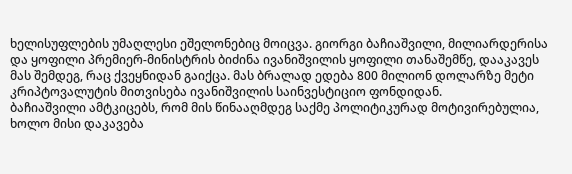ხელისუფლების უმაღლესი ეშელონებიც მოიცვა. გიორგი ბაჩიაშვილი, მილიარდერისა და ყოფილი პრემიერ-მინისტრის ბიძინა ივანიშვილის ყოფილი თანაშემწე, დააკავეს მას შემდეგ, რაც ქვეყნიდან გაიქცა. მას ბრალად ედება 800 მილიონ დოლარზე მეტი კრიპტოვალუტის მითვისება ივანიშვილის საინვესტიციო ფონდიდან.
ბაჩიაშვილი ამტკიცებს, რომ მის წინააღმდეგ საქმე პოლიტიკურად მოტივირებულია, ხოლო მისი დაკავება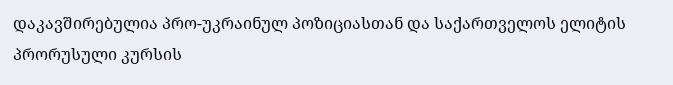დაკავშირებულია პრო-უკრაინულ პოზიციასთან და საქართველოს ელიტის პრორუსული კურსის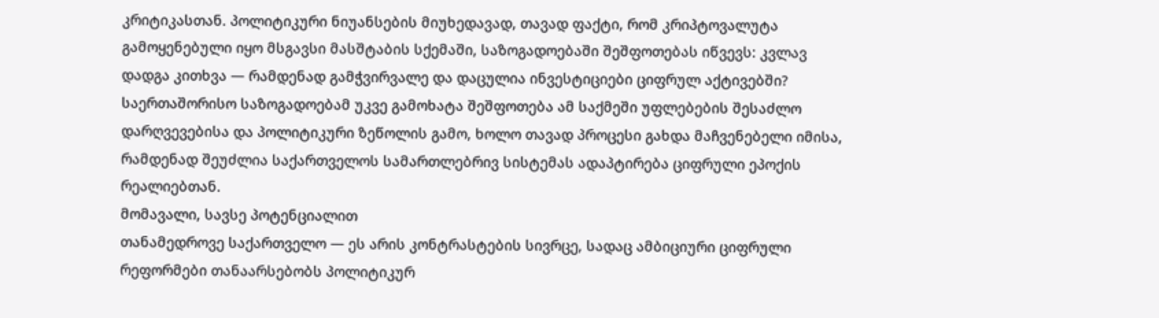კრიტიკასთან. პოლიტიკური ნიუანსების მიუხედავად, თავად ფაქტი, რომ კრიპტოვალუტა გამოყენებული იყო მსგავსი მასშტაბის სქემაში, საზოგადოებაში შეშფოთებას იწვევს: კვლავ დადგა კითხვა — რამდენად გამჭვირვალე და დაცულია ინვესტიციები ციფრულ აქტივებში?
საერთაშორისო საზოგადოებამ უკვე გამოხატა შეშფოთება ამ საქმეში უფლებების შესაძლო დარღვევებისა და პოლიტიკური ზეწოლის გამო, ხოლო თავად პროცესი გახდა მაჩვენებელი იმისა, რამდენად შეუძლია საქართველოს სამართლებრივ სისტემას ადაპტირება ციფრული ეპოქის რეალიებთან.
მომავალი, სავსე პოტენციალით
თანამედროვე საქართველო — ეს არის კონტრასტების სივრცე, სადაც ამბიციური ციფრული რეფორმები თანაარსებობს პოლიტიკურ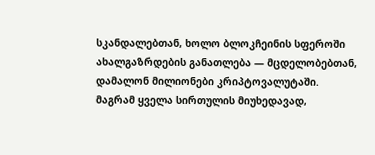სკანდალებთან, ხოლო ბლოკჩეინის სფეროში ახალგაზრდების განათლება — მცდელობებთან, დამალონ მილიონები კრიპტოვალუტაში.
მაგრამ ყველა სირთულის მიუხედავად,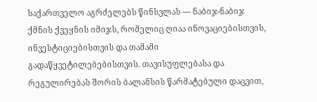საქართველო აგრძელებს წინსვლას — ნაბიჯ-ნაბიჯ ქმნის ქვეყნის იმიჯს, რომელიც ღიაა ინოვაციებისთვის, ინვესტიციებისთვის და თამამი გადაწყვეტილებებისთვის. თავისუფლებასა და რეგულირებას შორის ბალანსის წარმატებული დაცვით,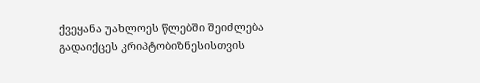ქვეყანა უახლოეს წლებში შეიძლება გადაიქცეს კრიპტობიზნესისთვის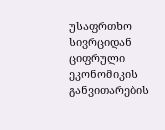უსაფრთხო სივრციდან ციფრული ეკონომიკის განვითარების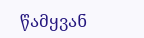წამყვან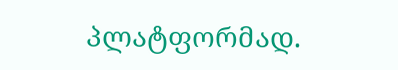პლატფორმად.